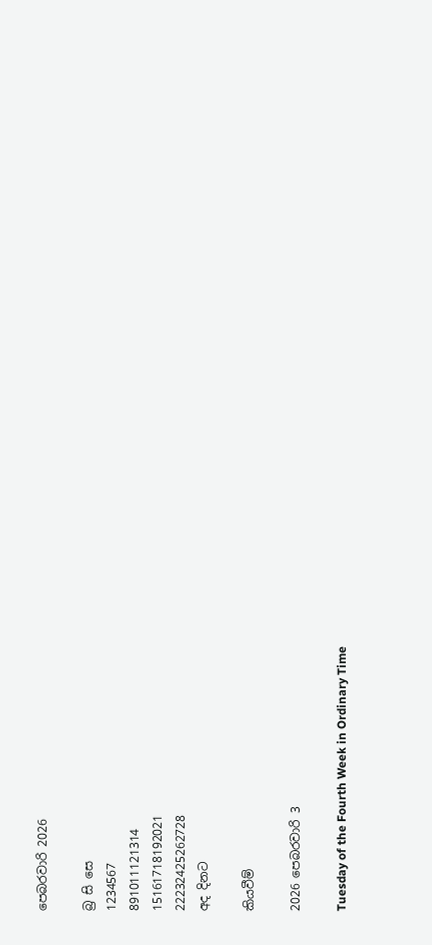පෙබරවාරි 2026

බ්‍ර සි සෙ
1234567
891011121314
15161718192021
22232425262728
අද දිනට

කියවීම්

2026 පෙබරවාරි 3

Tuesday of the Fourth Week in Ordinary Time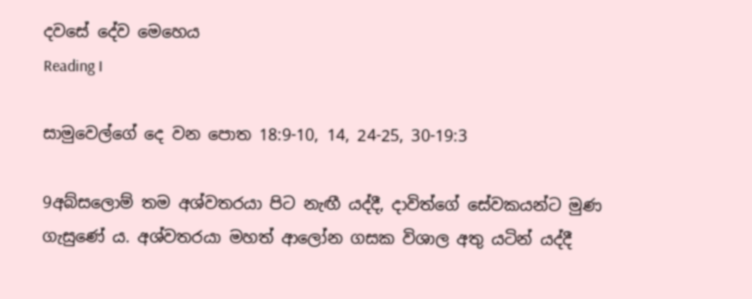දවසේ දේව මෙහෙය
Reading I

සාමුවෙල්ගේ දෙ වන පොත 18:9-10, 14, 24-25, 30-19:3

9අබ්සලොම් තම අශ්වතරයා පිට නැඟී යද්දී, දාවිත්ගේ සේවකයන්ට මුණ ගැසුණේ ය. අශ්වතරයා මහත් ආලෝන ගසක විශාල අතු යටින් යද්දී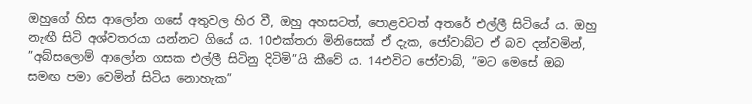ඔහුගේ හිස ආලෝන ගසේ අතුවල හිර වී, ඔහු අහසටත්, පොළවටත් අතරේ එල්ලී සිටියේ ය. ඔහු නැඟී සිටි අශ්වතරයා යන්නට ගියේ ය. 10එක්තරා මිනිසෙක් ඒ දැක, ජෝවාබ්ට ඒ බව දන්වමින්, ”අබ්සලොම් ආලෝන ගසක එල්ලී සිටිනු දිටිමි”යි කීවේ ය. 14එවිට ජෝවාබ්, ”මට මෙසේ ඔබ සමඟ පමා වෙමින් සිටිය නො‍හැක”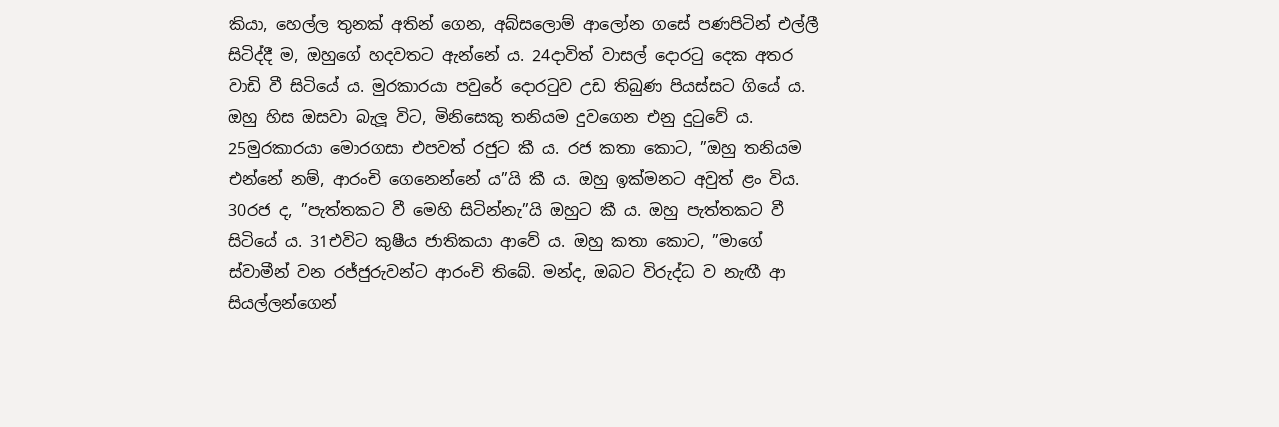කියා, හෙල්ල තුනක් අතින් ගෙන, අබ්සලොම් ආලෝන ගසේ පණපිටින් එල්ලී සිටිද්දී ම, ඔහුගේ හදවතට ඇන්නේ ය. 24දාවිත් වාසල් දොරටු දෙක අතර වාඩි වී සිටියේ ය. මුරකාරයා පවුරේ දොරටුව උඩ තිබුණ පියස්සට ගියේ ය. ඔහු හිස ඔසවා බැලූ විට, මිනිසෙකු තනියම දුවගෙන එනු දුටුවේ ය. 25මුරකාරයා මොරගසා එපවත් රජුට කී ය. රජ කතා කොට, ”ඔහු තනියම එන්නේ නම්, ආරංචි ගෙනෙන්නේ ය”යි කී ය. ඔහු ඉක්මනට අවුත් ළං විය. 30රජ ද, ”පැත්තකට වී මෙහි සිටින්නැ”යි ඔහුට කී ය. ඔහු පැත්තකට වී සිටියේ ය. 31එවිට කුෂීය ජාතිකයා ආවේ ය. ඔහු කතා කොට, ”මාගේ ස්වාමීන් වන රජ්ජුරුවන්ට ආරංචි තිබේ. මන්ද, ඔබට විරුද්ධ ව නැඟී ආ සියල්ලන්ගෙන්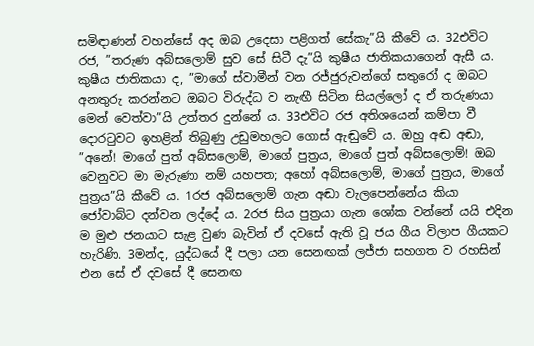සමිඳාණන් වහන්සේ අද ඔබ උදෙසා පළිගත් සේකැ”යි කීවේ ය. 32එවිට රජ, ”තරුණ අබ්සලොම් සුව සේ සිටී දැ”යි කුෂීය ජාතිකයාගෙන් ඇසී ය. කුෂීය ජාතිකයා ද, ”මාගේ ස්වාමීන් වන රජ්ජුරුවන්ගේ සතුරෝ ද ඔබට අනතුරු කරන්නට ඔබට විරුද්ධ ව නැඟී සිටින සියල්ලෝ ද ඒ තරුණයා මෙන් වෙත්වා”යි උත්තර දුන්නේ ය. 33එවිට රජ අතිශයෙන් කම්පා වී දොරටුවට ඉහළින් තිබුණු උඩුමහලට ගොස් ඇඬුවේ ය. ඔහු අඬ අඬා, ”අනේ! මාගේ පුත් අබ්සලොම්, මාගේ පුත්‍රය, මාගේ පුත් අබ්සලොම්! ඔබ වෙනුවට මා මැරුණා නම් යහපත; අහෝ අබ්සලොම්, මාගේ පුත්‍රය, මාගේ පුත්‍රය”යි කීවේ ය. 1රජ අබ්සලොම් ගැන අඬා වැලපෙන්නේය කියා ජෝවාබ්ට දන්වන ලද්දේ ය. 2රජ සිය පුත්‍රයා ගැන ශෝක වන්නේ යයි එදින ම මුළු ජනයාට සැළ වුණ බැවින් ඒ දවසේ ඇති වූ ජය ගීය විලාප ගීයකට හැරිණි. 3මන්ද, යුද්ධයේ දී පලා යන සෙනඟක් ලජ්ජා සහගත ව රහසින් එන සේ ඒ දවසේ දී සෙනඟ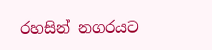රහසින් නගරයට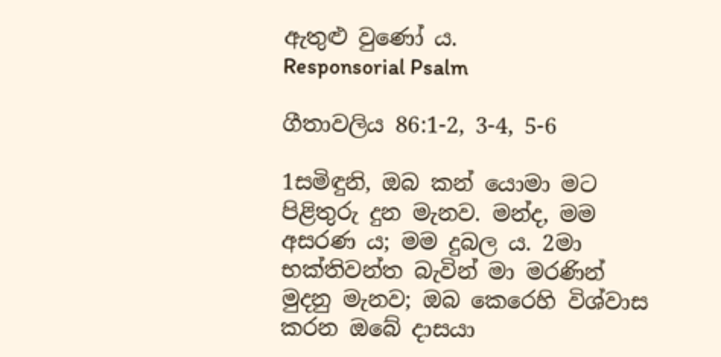ඇතුළු වුණෝ ය.
Responsorial Psalm

ගීතාවලිය 86:1-2, 3-4, 5-6

1සමිඳුනි, ඔබ කන් යොමා මට පිළිතුරු දුන මැනව. මන්ද, මම අසරණ ය; මම දුබල ය. 2මා භක්තිවන්ත බැවින් මා මරණින් මුදනු මැනව; ඔබ කෙරෙහි විශ්වාස කරන ඔබේ දාසයා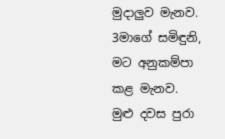මුදාලුව මැනව. 3මාගේ සමිඳුනි, මට අනුකම්පා කළ මැනව. මුළු දවස පුරා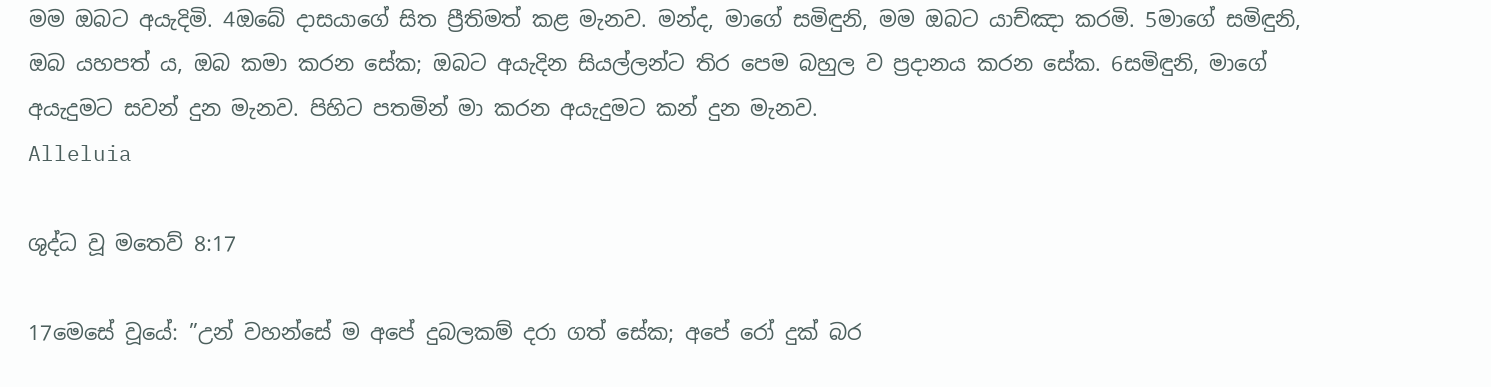මම ඔබට අයැදිමි. 4ඔබේ දාසයාගේ සිත ප්‍රීතිමත් කළ මැනව. මන්ද, මාගේ සමිඳුනි, මම ඔබට යාච්ඤා කරමි. 5මාගේ සමිඳුනි, ඔබ යහපත් ය, ඔබ කමා කරන සේක; ඔබට අයැදින සියල්ලන්ට තිර පෙම බහුල ව ප්‍රදානය කරන සේක. 6සමිඳුනි, මාගේ අයැදුමට සවන් දුන මැනව. පිහිට පතමින් මා කරන අයැදුමට කන් දුන මැනව.
Alleluia

ශුද්ධ වූ මතෙව් 8:17

17මෙසේ වූයේ: ”උන් වහන්සේ ම අපේ දුබලකම් දරා ගත් සේක; අපේ රෝ දුක් බර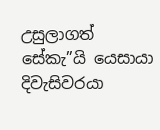උසුලාගත් සේකැ”යි යෙසායා දිවැසිවරයා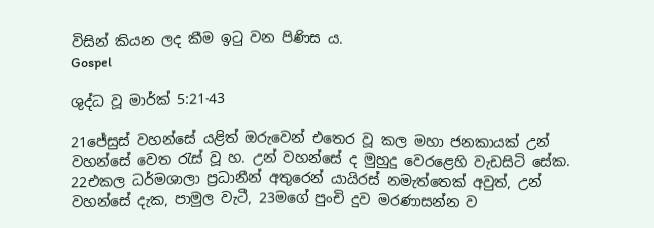විසින් කියන ලද කීම ඉටු වන පිණිස ය.
Gospel

ශුද්ධ වූ මාර්ක් 5:21-43

21ජේසුස් වහන්සේ යළිත් ඔරුවෙන් එතෙර වූ කල මහා ජනකායක් උන් වහන්සේ වෙත රැස් වූ හ. උන් වහන්සේ ද මුහුදු වෙරළෙහි වැඩසිටි සේක. 22එකල ධර්මශාලා ප්‍රධානීන් අතුරෙන් යායිරස් නමැත්තෙක් අවුත්, උන් වහන්සේ දැක, පාමුල වැටී, 23මගේ පුංචි දුව මරණාසන්න ව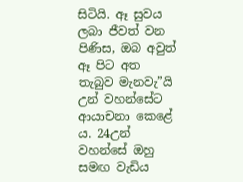සිටියි. ඈ සුවය ලබා ජීවත් වන පිණිස, ඔබ අවුත් ඈ පිට අත තැබුව මැනවැ”යි උන් වහන්සේට ආයාචනා කෙළේ ය. 24උන් වහන්සේ ඔහු සමඟ වැඩිය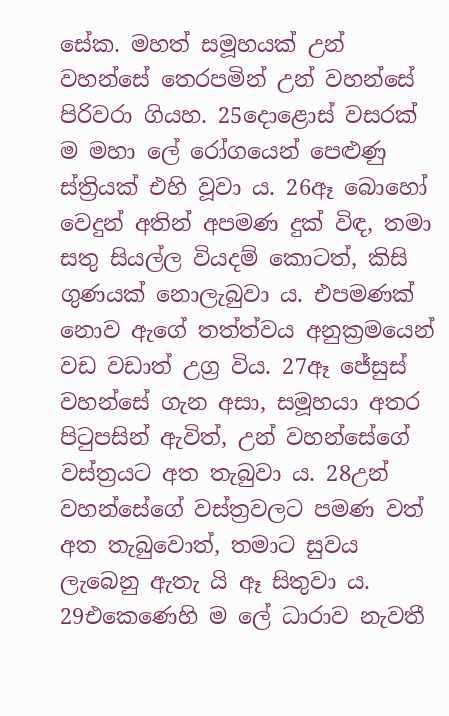සේක. මහත් සමූහයක් උන් වහන්සේ තෙරපමින් උන් වහන්සේ පිරිවරා ගියහ. 25දොළොස් වසරක් ම මහා ලේ රෝගයෙන් පෙළුණු ස්ත්‍රියක් එහි වූවා ය. 26ඈ බොහෝ වෙදුන් අතින් අපමණ දුක් විඳ, තමා සතු සියල්ල වියදම් කොටත්, කිසි ගුණයක් නොලැබුවා ය. එපමණක් නොව ඇගේ තත්ත්වය අනුක්‍රමයෙන් වඩ වඩාත් උග්‍ර විය. 27ඈ ජේසුස් වහන්සේ ගැන අසා, සමූහයා අතර පිටුපසින් ඇවිත්, උන් වහන්සේගේ වස්ත්‍රයට අත තැබුවා ය. 28උන් වහන්සේගේ වස්ත්‍රවලට පමණ වත් අත තැබුවොත්, තමාට සුවය ලැබෙනු ඇතැ යි ඈ සිතුවා ය. 29එකෙණෙහි ම ලේ ධාරාව නැවතී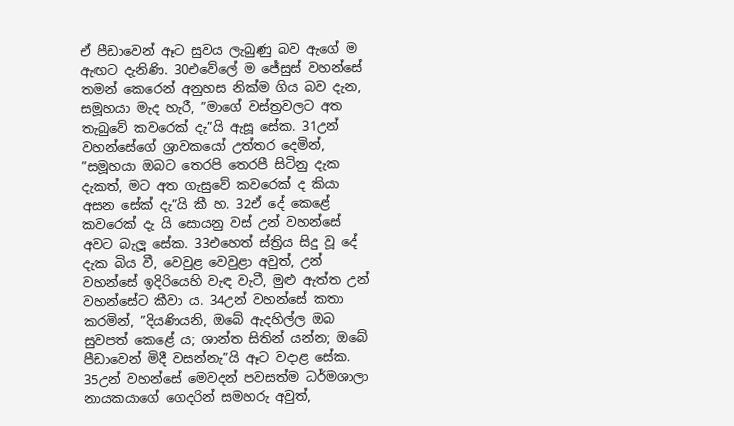ඒ පීඩාවෙන් ඈට සුවය ලැබුණු බව ඇගේ ම ඇඟට දැනිණි. 30එවේලේ ම ජේසුස් වහන්සේ තමන් කෙරෙන් අනුහස නික්ම ගිය බව දැන, සමූහයා මැද හැරී, ”මාගේ වස්ත්‍රවලට අත තැබුවේ කවරෙක් දැ”යි ඇසූ සේක. 31උන් වහන්සේගේ ශ්‍රාවකයෝ උත්තර දෙමින්, ”සමූහයා ඔබට තෙරපි තෙරපී සිටිනු දැක දැකත්, මට අත ගැසුවේ කවරෙක් ද කියා අසන සේක් දැ”යි කී හ. 32ඒ දේ කෙළේ කවරෙක් දැ යි සොයනු වස් උන් වහන්සේ අවට බැලූ සේක. 33එහෙත් ස්ත්‍රිය සිදු වූ දේ දැක බිය වී, වෙවුළ වෙවුළා අවුත්, උන් වහන්සේ ඉදිරියෙහි වැඳ වැටී, මුළු ඇත්ත උන් වහන්සේට කීවා ය. 34උන් වහන්සේ කතා කරමින්, ”දියණියනි, ඔබේ ඇදහිල්ල ඔබ සුවපත් කෙළේ ය; ශාන්ත සිතින් යන්න; ඔබේ පීඩාවෙන් මිදී වසන්නැ”යි ඈට වදාළ සේක. 35උන් වහන්සේ මෙවදන් පවසත්ම ධර්මශාලා නායකයාගේ ගෙදරින් සමහරු අවුත්,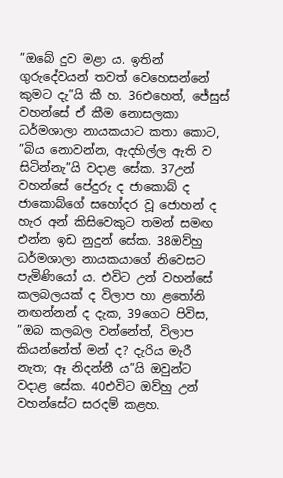”ඔබේ දුව මළා ය. ඉතින් ගුරුදේවයන් තවත් වෙහෙසන්නේ කුමට දැ”යි කී හ. 36එහෙත්, ජේසුස් වහන්සේ ඒ කීම නොසලකා ධර්මශාලා නායකයාට කතා කොට, ”බිය නොවන්න, ඇදහිල්ල ඇති ව සිටින්නැ”යි වදාළ සේක. 37උන් වහන්සේ පේදුරු ද ජාකොබ් ද ජාකොබ්ගේ සහෝදර වූ ජොහන් ද හැර අන් කිසිවෙකුට තමන් සමඟ එන්න ඉඩ නුදුන් සේක. 38ඔව්හු ධර්මශාලා නායකයාගේ නිවෙසට පැමිණියෝ ය. එවිට උන් වහන්සේ කලබලයක් ද විලාප හා ළතෝනි නඟන්නන් ද දැක, 39ගෙට පිවිස, ”ඔබ කලබල වන්නේත්, විලාප කියන්නේත් මන් ද? දැරිය මැරී නැත; ඈ නිදන්නී ය”යි ඔවුන්ට වදාළ සේක. 40එවිට ඔව්හු උන් වහන්සේට සරදම් කළහ.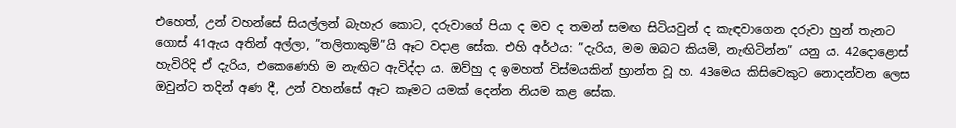එහෙත්, උන් වහන්සේ සියල්ලන් බැහැර කොට, දරුවාගේ පියා ද මව ද තමන් සමඟ සිටියවුන් ද කැඳවාගෙන දරුවා හුන් තැනට ගොස් 41ඇය අතින් අල්ලා, ”තලිතාකුම්”යි ඈට වදාළ සේක. එහි අර්ථය: ”දැරිය, මම ඔබට කියමි, නැඟිටින්න” යනු ය. 42දොළොස් හැවිරිදි ඒ දැරිය, එකෙණෙහි ම නැඟිට ඇවිද්දා ය. ඔව්හු ද ඉමහත් විස්මයකින් භ්‍රාන්ත වූ හ. 43මෙය කිසිවෙකුට නොදන්වන ලෙස ඔවුන්ට තදින් අණ දී, උන් වහන්සේ ඈට කෑමට යමක් දෙන්න නියම කළ සේක.